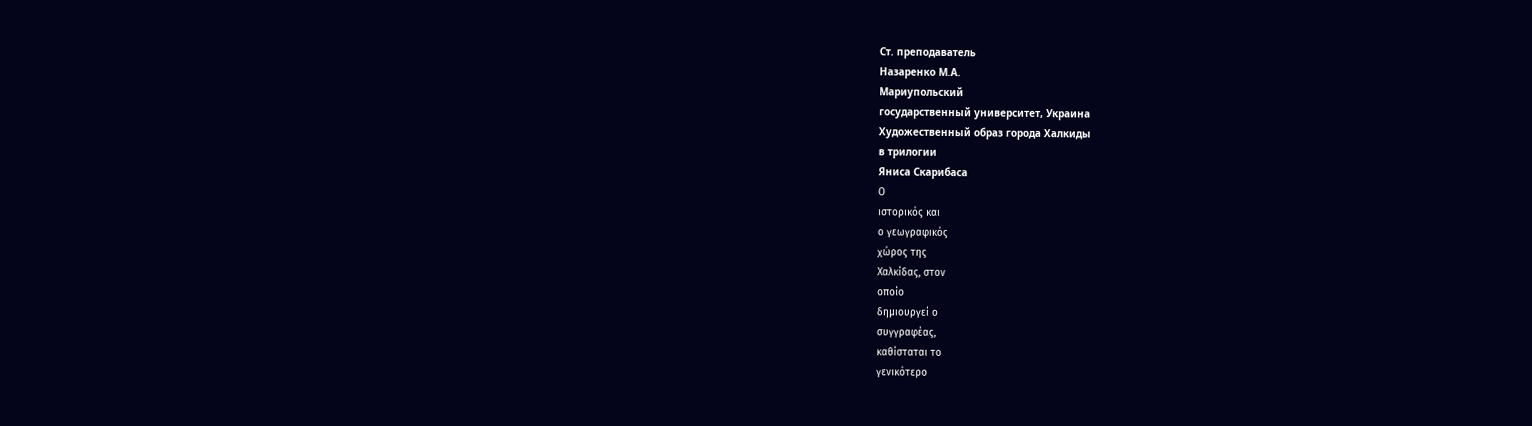Ст. преподаватель
Назаренко М.А.
Мариупольский
государственный университет, Украина
Художественный образ города Халкиды
в трилогии
Яниса Скарибаса
Ο
ιστορικός και
ο γεωγραφικός
χώρος της
Χαλκίδας, στον
οποίο
δημιουργεί ο
συγγραφέας,
καθίσταται το
γενικότερο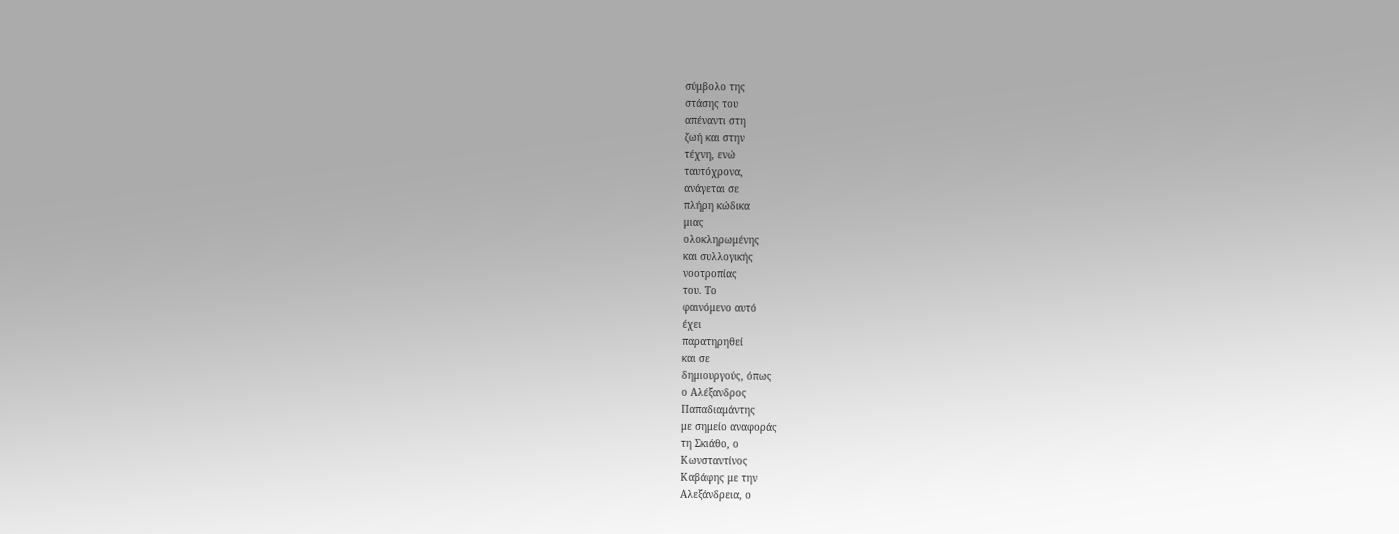σύμβολο της
στάσης του
απέναντι στη
ζωή και στην
τέχνη, ενώ
ταυτόχρονα,
ανάγεται σε
πλήρη κώδικα
μιας
ολοκληρωμένης
και συλλογικής
νοοτροπίας
του. Το
φαινόμενο αυτό
έχει
παρατηρηθεί
και σε
δημιουργούς, όπως
ο Αλέξανδρος
Παπαδιαμάντης
με σημείο αναφοράς
τη Σκιάθο, ο
Κωνσταντίνος
Καβάφης με την
Αλεξάνδρεια, ο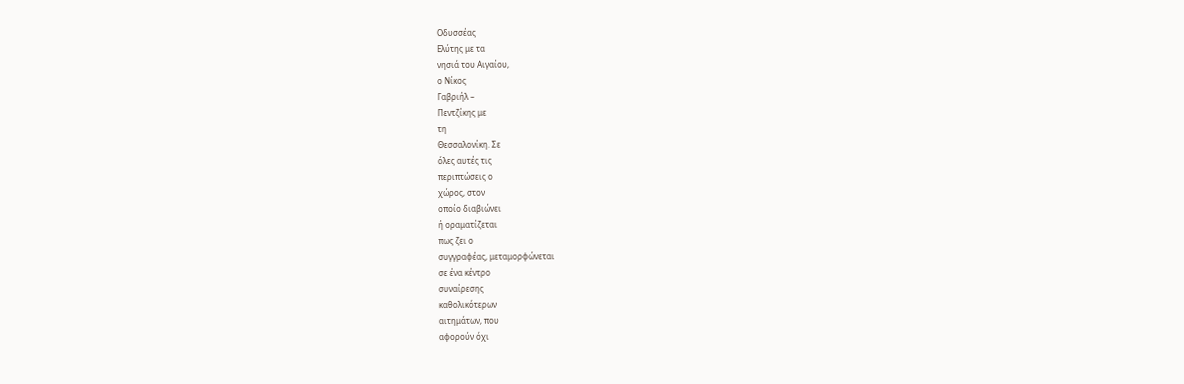Οδυσσέας
Ελύτης με τα
νησιά του Αιγαίου,
ο Νίκος
Γαβριήλ –
Πεντζίκης με
τη
Θεσσαλονίκη. Σε
όλες αυτές τις
περιπτώσεις ο
χώρος, στον
οποίο διαβιώνει
ή οραματίζεται
πως ζει ο
συγγραφέας, μεταμορφώνεται
σε ένα κέντρο
συναίρεσης
καθολικότερων
αιτημάτων, που
αφορούν όχι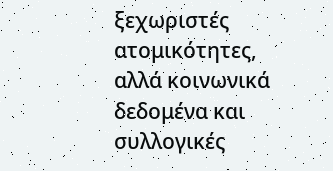ξεχωριστές
ατομικότητες,
αλλά κοινωνικά
δεδομένα και
συλλογικές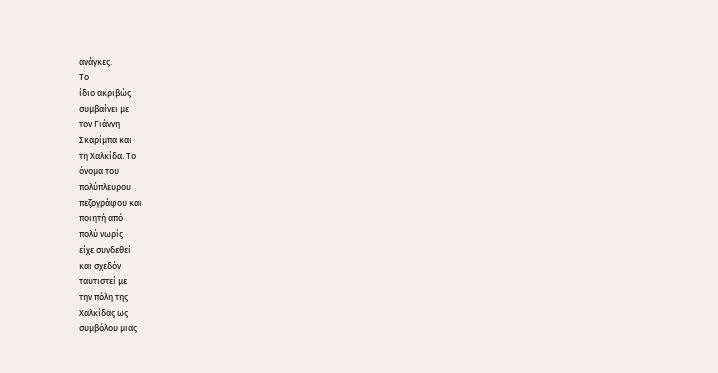ανάγκες.
Το
ίδιο ακριβώς
συμβαίνει με
τον Γιάννη
Σκαρίμπα και
τη Χαλκίδα. Το
όνομα του
πολύπλευρου
πεζογράφου και
ποιητή από
πολύ νωρίς
είχε συνδεθεί
και σχεδόν
ταυτιστεί με
την πόλη της
Χαλκίδας ως
συμβόλου μιας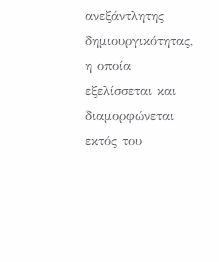ανεξάντλητης
δημιουργικότητας,
η οποία
εξελίσσεται και
διαμορφώνεται
εκτός του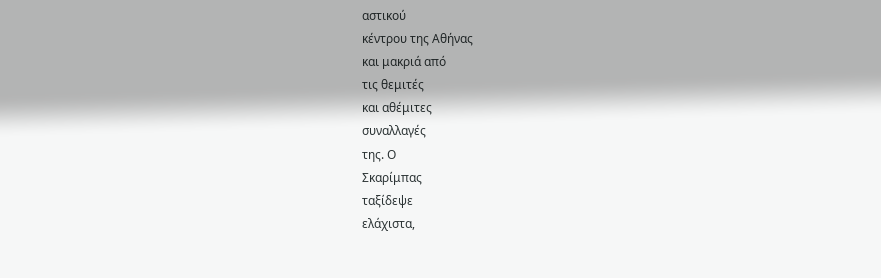αστικού
κέντρου της Αθήνας
και μακριά από
τις θεμιτές
και αθέμιτες
συναλλαγές
της. Ο
Σκαρίμπας
ταξίδεψε
ελάχιστα,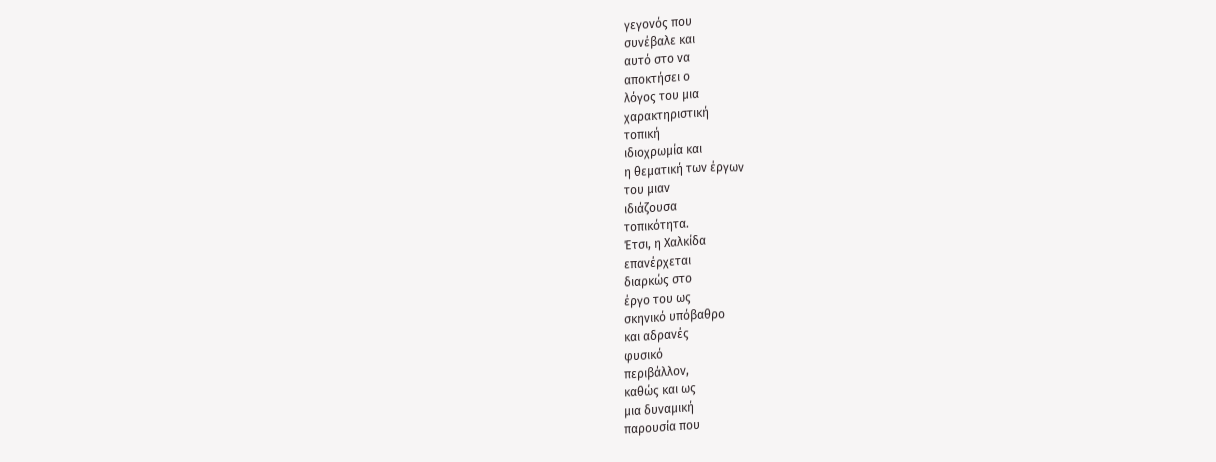γεγονός που
συνέβαλε και
αυτό στο να
αποκτήσει ο
λόγος του μια
χαρακτηριστική
τοπική
ιδιοχρωμία και
η θεματική των έργων
του μιαν
ιδιάζουσα
τοπικότητα.
Έτσι, η Χαλκίδα
επανέρχεται
διαρκώς στο
έργο του ως
σκηνικό υπόβαθρο
και αδρανές
φυσικό
περιβάλλον,
καθώς και ως
μια δυναμική
παρουσία που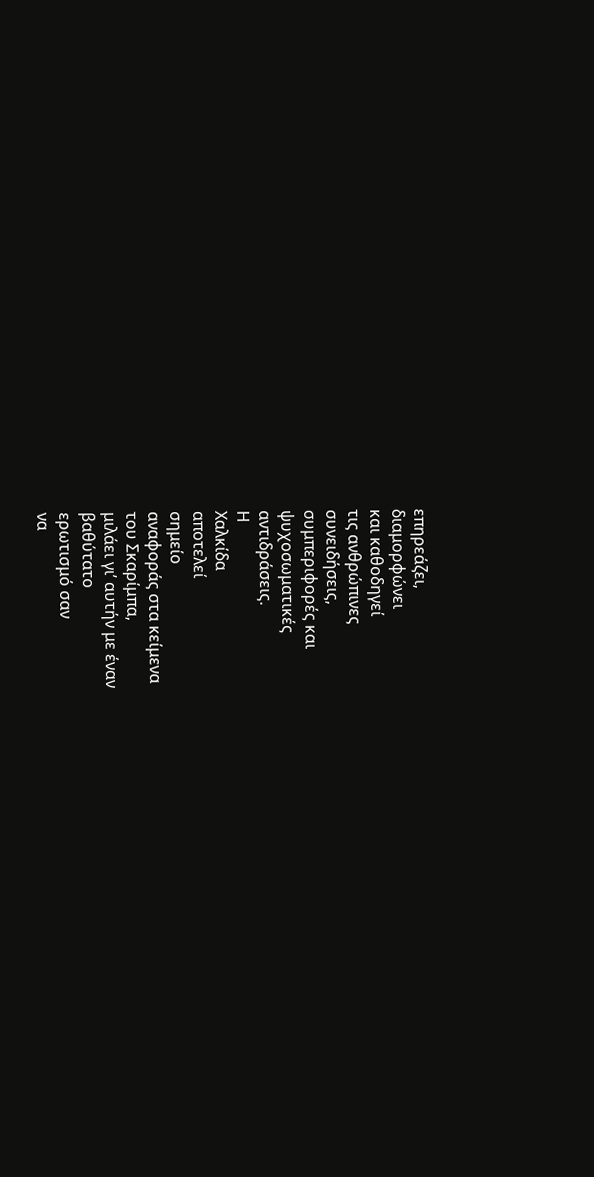επηρεάζει,
διαμορφώνει
και καθοδηγεί
τις ανθρώπινες
συνειδήσεις,
συμπεριφορές και
ψυχοσωματικές
αντιδράσεις.
Η
Χαλκίδα
αποτελεί
σημείο
αναφοράς στα κείμενα
του Σκαρίμπα,
μιλάει γι’ αυτήν με έναν
βαθύτατο
ερωτισμό σαν
να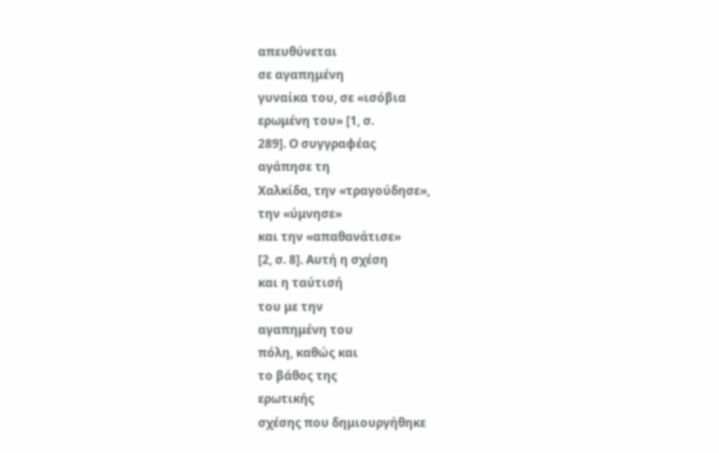απευθύνεται
σε αγαπημένη
γυναίκα του, σε «ισόβια
ερωμένη του» [1, σ.
289]. Ο συγγραφέας
αγάπησε τη
Χαλκίδα, την «τραγούδησε»,
την «ύμνησε»
και την «απαθανάτισε»
[2, σ. 8]. Αυτή η σχέση
και η ταύτισή
του με την
αγαπημένη του
πόλη, καθώς και
το βάθος της
ερωτικής
σχέσης που δημιουργήθηκε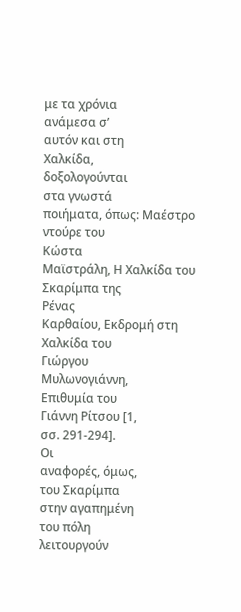με τα χρόνια
ανάμεσα σ’
αυτόν και στη
Χαλκίδα,
δοξολογούνται
στα γνωστά
ποιήματα, όπως: Μαέστρο
ντούρε του
Κώστα
Μαϊστράλη, Η Χαλκίδα του
Σκαρίμπα της
Ρένας
Καρθαίου, Εκδρομή στη
Χαλκίδα του
Γιώργου
Μυλωνογιάννη,
Επιθυμία του
Γιάννη Ρίτσου [1,
σσ. 291-294].
Οι
αναφορές, όμως,
του Σκαρίμπα
στην αγαπημένη
του πόλη
λειτουργούν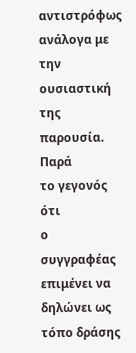αντιστρόφως
ανάλογα με την
ουσιαστική της
παρουσία. Παρά
το γεγονός ότι
ο συγγραφέας
επιμένει να
δηλώνει ως
τόπο δράσης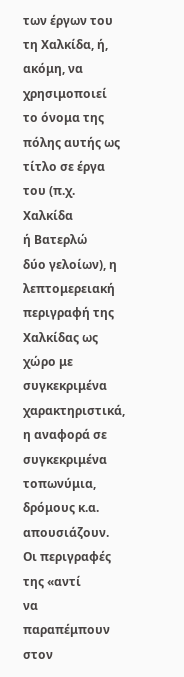των έργων του
τη Χαλκίδα, ή,
ακόμη, να
χρησιμοποιεί
το όνομα της
πόλης αυτής ως
τίτλο σε έργα
του (π.χ. Χαλκίδα
ή Βατερλώ
δύο γελοίων), η
λεπτομερειακή
περιγραφή της
Χαλκίδας ως
χώρο με
συγκεκριμένα
χαρακτηριστικά,
η αναφορά σε
συγκεκριμένα
τοπωνύμια,
δρόμους κ.α.
απουσιάζουν.
Οι περιγραφές
της «αντί
να παραπέμπουν
στον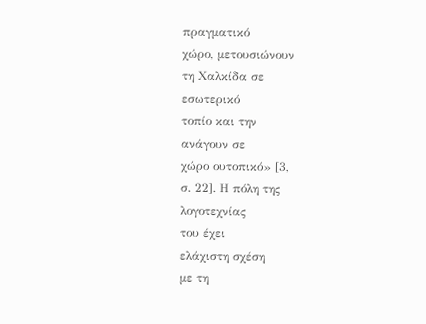πραγματικό
χώρο, μετουσιώνουν
τη Χαλκίδα σε
εσωτερικό
τοπίο και την
ανάγουν σε
χώρο ουτοπικό» [3,
σ. 22]. Η πόλη της
λογοτεχνίας
του έχει
ελάχιστη σχέση
με τη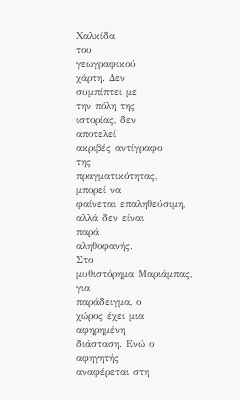Χαλκίδα
του
γεωγραφικού
χάρτη. Δεν
συμπίπτει με
την πόλη της
ιστορίας, δεν
αποτελεί
ακριβές αντίγραφο
της
πραγματικότητας,
μπορεί να
φαίνεται επαληθεύσιμη,
αλλά δεν είναι
παρά
αληθοφανής.
Στο
μυθιστόρημα Μαριάμπας,
για
παράδειγμα, ο
χώρος έχει μια
αφηρημένη
διάσταση. Ενώ ο
αφηγητής
αναφέρεται στη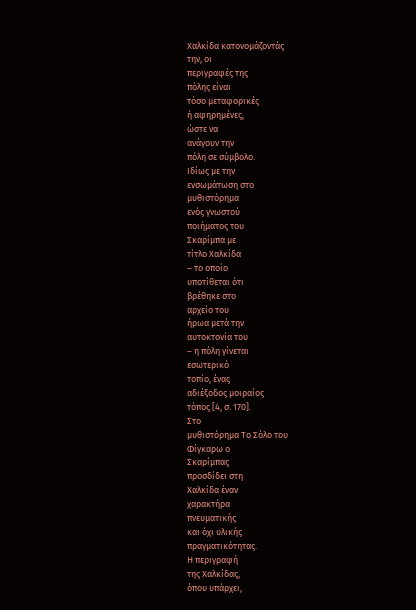Χαλκίδα κατονομάζοντάς
την, οι
περιγραφές της
πόλης είναι
τόσο μεταφορικές
ή αφηρημένες,
ώστε να
ανάγουν την
πόλη σε σύμβολο.
Ιδίως με την
ενσωμάτωση στο
μυθιστόρημα
ενός γνωστού
ποιήματος του
Σκαρίμπα με
τίτλο Χαλκίδα
– το οποίο
υποτίθεται ότι
βρέθηκε στο
αρχείο του
ήρωα μετά την
αυτοκτονία του
– η πόλη γίνεται
εσωτερικό
τοπίο, ένας
αδιέξοδος μοιραίος
τόπος [4, σ. 170].
Στο
μυθιστόρημα Το Σόλο του
Φίγκαρω ο
Σκαρίμπας
προσδίδει στη
Χαλκίδα έναν
χαρακτήρα
πνευματικής
και όχι υλικής
πραγματικότητας.
Η περιγραφή
της Χαλκίδας,
όπου υπάρχει,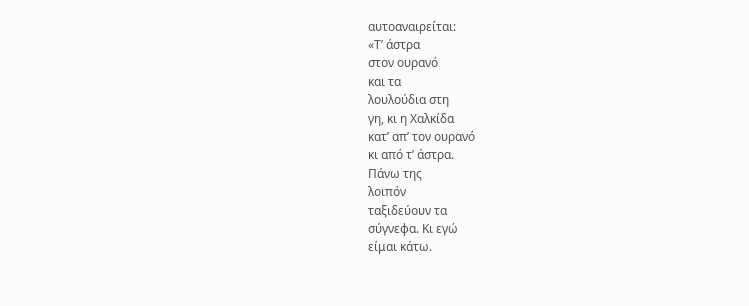αυτοαναιρείται:
«Τ’ άστρα
στον ουρανό
και τα
λουλούδια στη
γη, κι η Χαλκίδα
κατ’ απ’ τον ουρανό
κι από τ’ άστρα.
Πάνω της
λοιπόν
ταξιδεύουν τα
σύγνεφα. Κι εγώ
είμαι κάτω.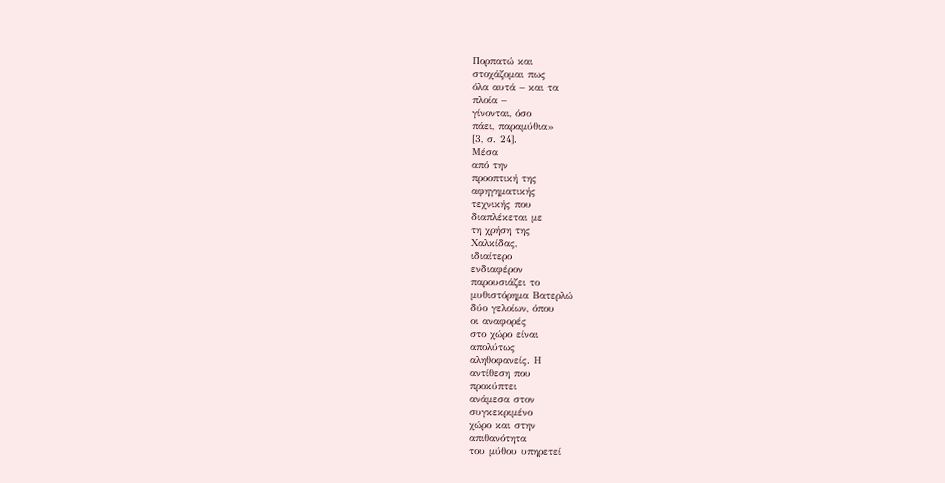Πορπατώ και
στοχάζομαι πως
όλα αυτά – και τα
πλοία –
γίνονται, όσο
πάει, παραμύθια»
[3, σ. 24].
Μέσα
από την
προοπτική της
αφηγηματικής
τεχνικής που
διαπλέκεται με
τη χρήση της
Χαλκίδας,
ιδιαίτερο
ενδιαφέρον
παρουσιάζει το
μυθιστόρημα Βατερλώ
δύο γελοίων, όπου
οι αναφορές
στο χώρο είναι
απολύτως
αληθοφανείς. Η
αντίθεση που
προκύπτει
ανάμεσα στον
συγκεκριμένο
χώρο και στην
απιθανότητα
του μύθου υπηρετεί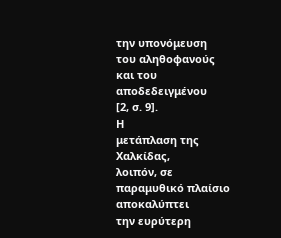την υπονόμευση
του αληθοφανούς
και του
αποδεδειγμένου
[2, σ. 9].
Η
μετάπλαση της
Χαλκίδας,
λοιπόν, σε
παραμυθικό πλαίσιο
αποκαλύπτει
την ευρύτερη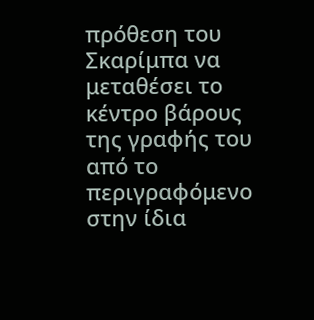πρόθεση του
Σκαρίμπα να
μεταθέσει το
κέντρο βάρους
της γραφής του
από το
περιγραφόμενο
στην ίδια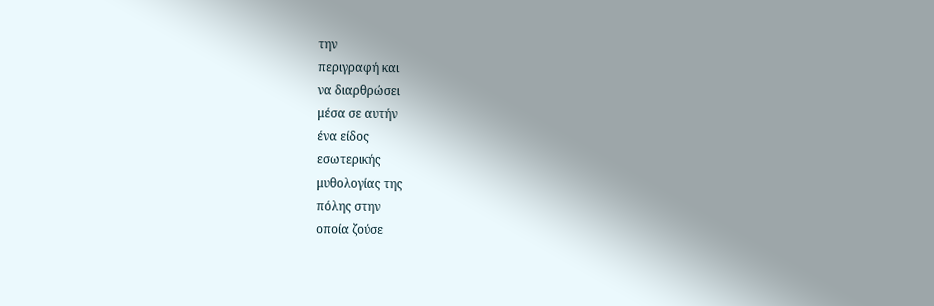την
περιγραφή και
να διαρθρώσει
μέσα σε αυτήν
ένα είδος
εσωτερικής
μυθολογίας της
πόλης στην
οποία ζούσε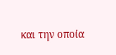και την οποία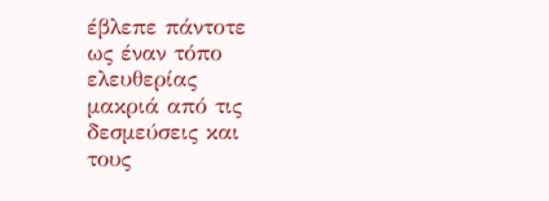έβλεπε πάντοτε
ως έναν τόπο
ελευθερίας
μακριά από τις
δεσμεύσεις και
τους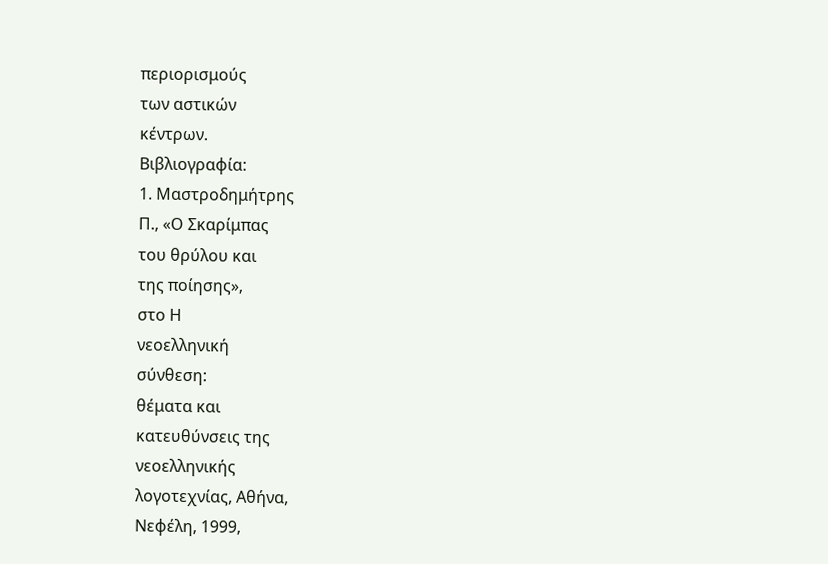περιορισμούς
των αστικών
κέντρων.
Βιβλιογραφία:
1. Μαστροδημήτρης
Π., «Ο Σκαρίμπας
του θρύλου και
της ποίησης»,
στο Η
νεοελληνική
σύνθεση:
θέματα και
κατευθύνσεις της
νεοελληνικής
λογοτεχνίας, Αθήνα,
Νεφέλη, 1999,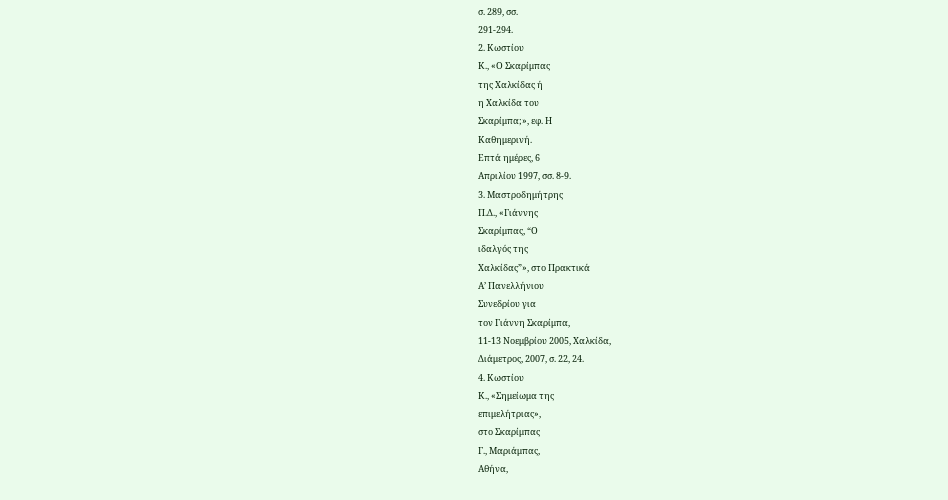σ. 289, σσ.
291-294.
2. Κωστίου
Κ., «Ο Σκαρίμπας
της Χαλκίδας ή
η Χαλκίδα του
Σκαρίμπα;», εφ. Η
Καθημερινή.
Επτά ημέρες, 6
Απριλίου 1997, σσ. 8-9.
3. Μαστροδημήτρης
Π.Δ., «Γιάννης
Σκαρίμπας, “Ο
ιδαλγός της
Χαλκίδας”», στο Πρακτικά
Α’ Πανελλήνιου
Συνεδρίου για
τον Γιάννη Σκαρίμπα,
11-13 Νοεμβρίου 2005, Χαλκίδα,
Διάμετρος, 2007, σ. 22, 24.
4. Κωστίου
Κ., «Σημείωμα της
επιμελήτριας»,
στο Σκαρίμπας
Γ., Μαριάμπας,
Αθήνα,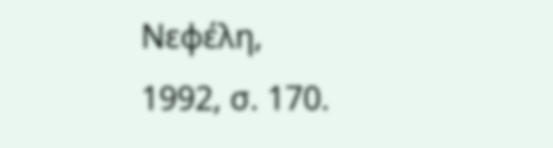Νεφέλη,
1992, σ. 170.